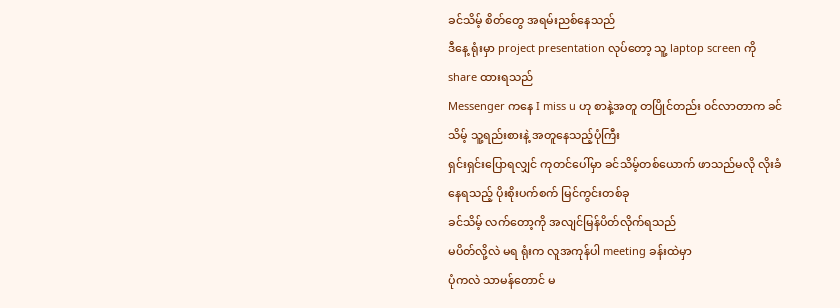ခင်သိမ့် စိတ်တွေ အရမ်းညစ်နေသည်
ဒီနေ့ ရုံးမှာ project presentation လုပ်တော့ သူ့ laptop screen ကို share ထားရသည်
Messenger ကနေ I miss u ဟု စာနဲ့အတူ တပြိုင်တည်း ၀င်လာတာက ခင်သိမ့် သူ့ရည်းစားနဲ့ အတူနေသည့်ပုံကြီး
ရှင်းရှင်းပြောရလျှင် ကုတင်ပေါ်မှာ ခင်သိမ့်တစ်ယောက် ဖာသည်မလို လိုးခံနေရသည့် ပိုးစိုးပက်စက် မြင်ကွင်းတစ်ခု
ခင်သိမ့် လက်တော့ကို အလျင်မြန်ပိတ်လိုက်ရသည်
မပိတ်လို့လဲ မရ ရုံးက လူအကုန်ပါ meeting ခန်းထဲမှာ
ပုံကလဲ သာမန်တောင် မ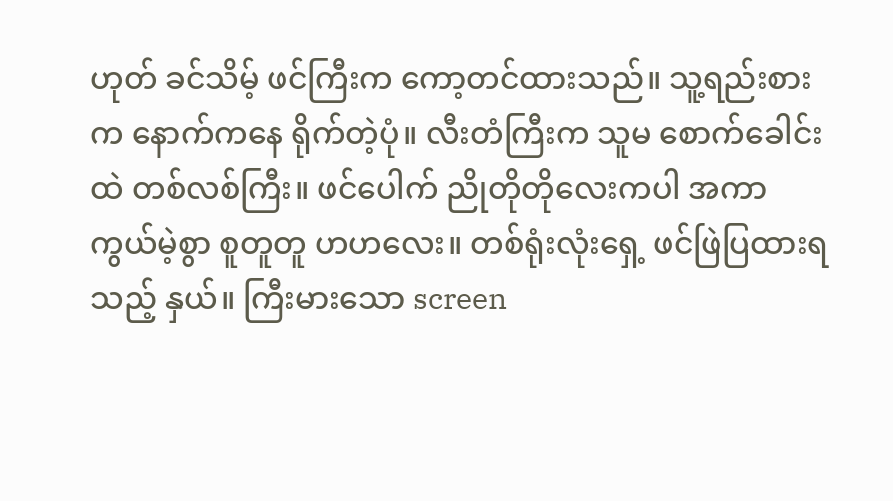ဟုတ် ခင်သိမ့် ဖင်ကြီးက ကော့တင်ထားသည်။ သူ့ရည်းစားက နောက်ကနေ ရိုက်တဲ့ပုံ။ လီးတံကြီးက သူမ စောက်ခေါင်းထဲ တစ်လစ်ကြီး။ ဖင်ပေါက် ညိုတိုတိုလေးကပါ အကာကွယ်မဲ့စွာ စူတူတူ ဟဟလေး။ တစ်ရုံးလုံးရှေ့ ဖင်ဖြဲပြထားရသည့် နှယ်။ ကြီးမားသော screen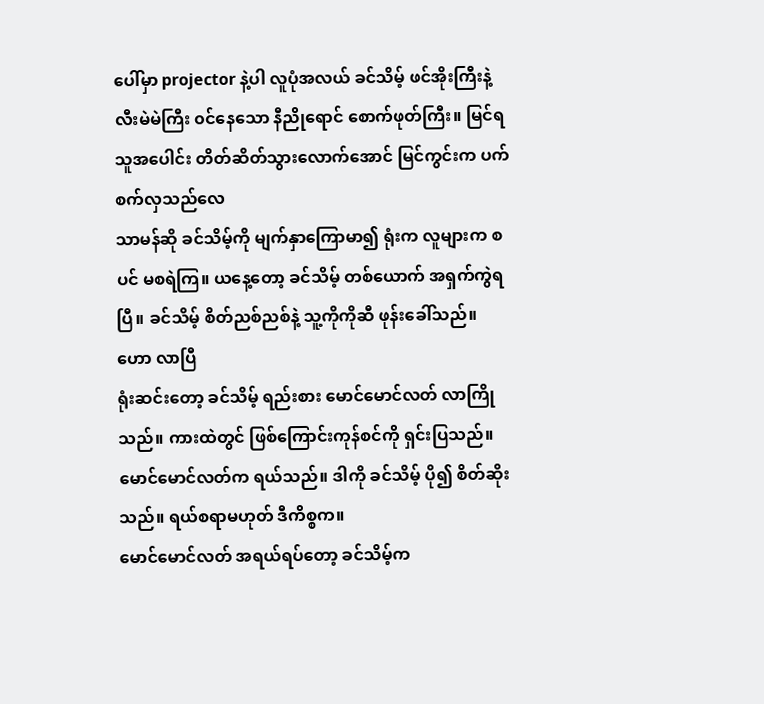ပေါ်မှာ projector နဲ့ပါ လူပုံအလယ် ခင်သိမ့် ဖင်အိုးကြီးနဲ့ လီးမဲမဲကြီး ၀င်နေသော နီညိုရောင် စောက်ဖုတ်ကြီး။ မြင်ရသူအပေါင်း တိတ်ဆိတ်သွားလောက်အောင် မြင်ကွင်းက ပက်စက်လှသည်လေ
သာမန်ဆို ခင်သိမ့်ကို မျက်နှာကြောမာ၍ ရုံးက လူများက စပင် မစရဲကြ။ ယနေ့တော့ ခင်သိမ့် တစ်ယောက် အရှက်ကွဲရပြီ။ ခင်သိမ့် စိတ်ညစ်ညစ်နဲ့ သူ့ကိုကိုဆီ ဖုန်းခေါ်သည်။
ဟော လာပြီ
ရုံးဆင်းတော့ ခင်သိမ့် ရည်းစား မောင်မောင်လတ် လာကြိုသည်။ ကားထဲတွင် ဖြစ်ကြောင်းကုန်စင်ကို ရှင်းပြသည်။ မောင်မောင်လတ်က ရယ်သည်။ ဒါကို ခင်သိမ့် ပို၍ စိတ်ဆိုးသည်။ ရယ်စရာမဟုတ် ဒီကိစ္စက။
မောင်မောင်လတ် အရယ်ရပ်တော့ ခင်သိမ့်က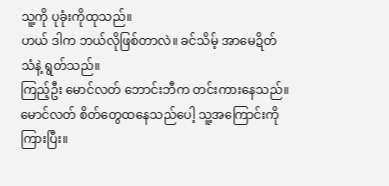သူ့ကို ပုခုံးကိုထုသည်။
ဟယ် ဒါက ဘယ်လိုဖြစ်တာလဲ။ ခင်သိမ့် အာမေဍိတ်သံနဲ့ ရွတ်သည်။
ကြည့်ဦး မောင်လတ် ဘောင်းဘီက တင်းကားနေသည်။
မောင်လတ် စိတ်တွေထနေသည်ပေါ့ သူ့အကြောင်းကို ကြားပြီး။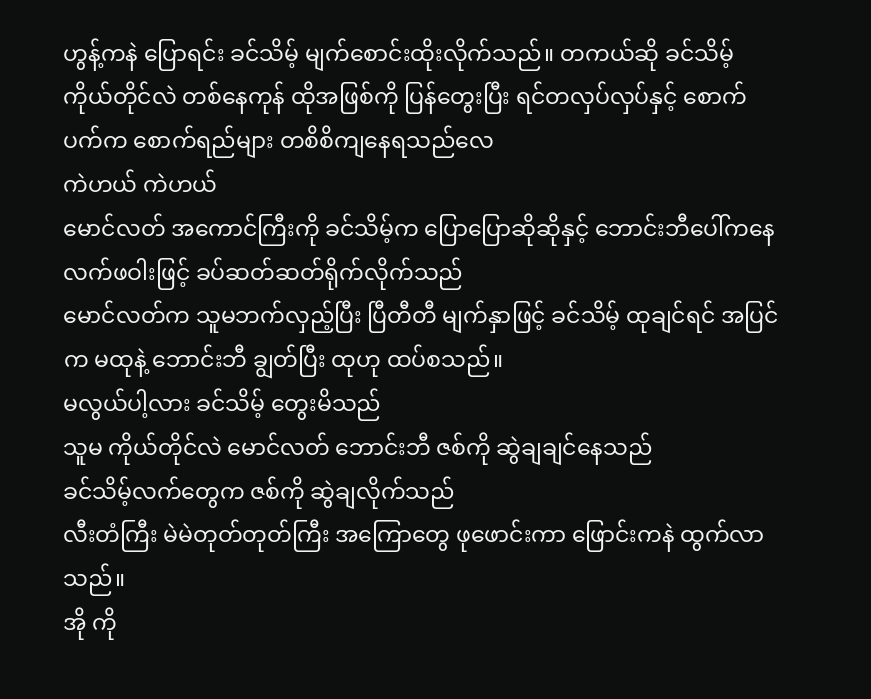ဟွန့်ကနဲ ပြောရင်း ခင်သိမ့် မျက်စောင်းထိုးလိုက်သည်။ တကယ်ဆို ခင်သိမ့် ကိုယ်တိုင်လဲ တစ်နေကုန် ထိုအဖြစ်ကို ပြန်တွေးပြီး ရင်တလှပ်လှပ်နှင့် စောက်ပက်က စောက်ရည်များ တစိစိကျနေရသည်လေ
ကဲဟယ် ကဲဟယ်
မောင်လတ် အကောင်ကြီးကို ခင်သိမ့်က ပြောပြောဆိုဆိုနှင့် ဘောင်းဘီပေါ်ကနေ လက်ဖဝါးဖြင့် ခပ်ဆတ်ဆတ်ရိုက်လိုက်သည်
မောင်လတ်က သူမဘက်လှည့်ပြီး ပြီတီတီ မျက်နှာဖြင့် ခင်သိမ့် ထုချင်ရင် အပြင်က မထုနဲ့ ဘောင်းဘီ ချွတ်ပြီး ထုဟု ထပ်စသည်။
မလွယ်ပါ့လား ခင်သိမ့် တွေးမိသည်
သူမ ကိုယ်တိုင်လဲ မောင်လတ် ဘောင်းဘီ ဇစ်ကို ဆွဲချချင်နေသည်
ခင်သိမ့်လက်တွေက ဇစ်ကို ဆွဲချလိုက်သည်
လီးတံကြီး မဲမဲတုတ်တုတ်ကြီး အကြောတွေ ဖုဖောင်းကာ ဖြောင်းကနဲ ထွက်လာသည်။
အို ကို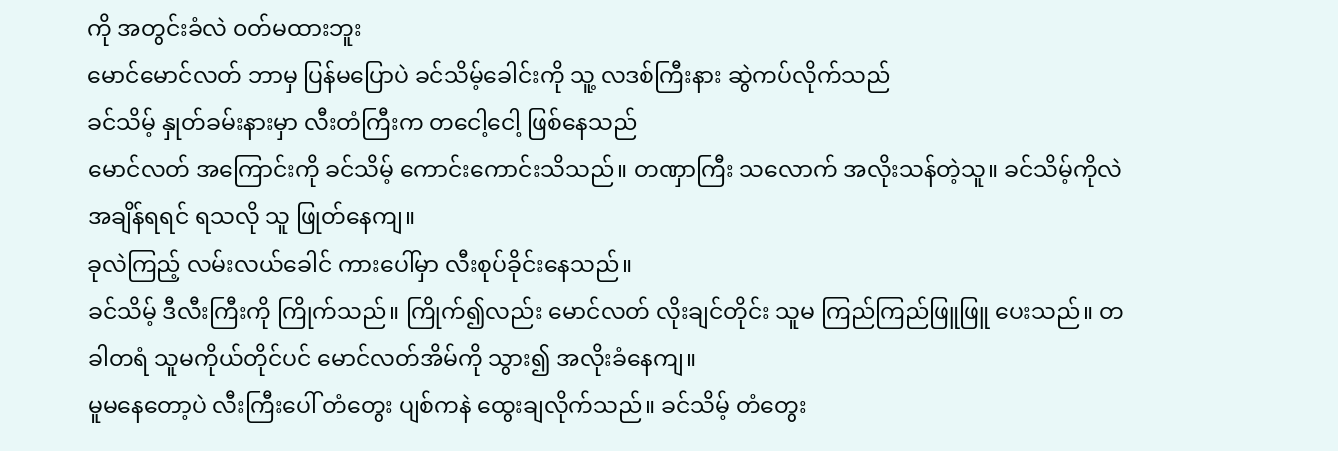ကို အတွင်းခံလဲ ၀တ်မထားဘူး
မောင်မောင်လတ် ဘာမှ ပြန်မပြောပဲ ခင်သိမ့်ခေါင်းကို သူ့ လဒစ်ကြီးနား ဆွဲကပ်လိုက်သည်
ခင်သိမ့် နှုတ်ခမ်းနားမှာ လီးတံကြီးက တငေါ့ငေါ့ ဖြစ်နေသည်
မောင်လတ် အကြောင်းကို ခင်သိမ့် ကောင်းကောင်းသိသည်။ တဏှာကြီး သလောက် အလိုးသန်တဲ့သူ။ ခင်သိမ့်ကိုလဲ အချိန်ရရင် ရသလို သူ ဖြုတ်နေကျ။
ခုလဲကြည့် လမ်းလယ်ခေါင် ကားပေါ်မှာ လီးစုပ်ခိုင်းနေသည်။
ခင်သိမ့် ဒီလီးကြီးကို ကြိုက်သည်။ ကြိုက်၍လည်း မောင်လတ် လိုးချင်တိုင်း သူမ ကြည်ကြည်ဖြူဖြူ ပေးသည်။ တခါတရံ သူမကိုယ်တိုင်ပင် မောင်လတ်အိမ်ကို သွား၍ အလိုးခံနေကျ။
မူမနေတော့ပဲ လီးကြီးပေါ် တံတွေး ပျစ်ကနဲ ထွေးချလိုက်သည်။ ခင်သိမ့် တံတွေး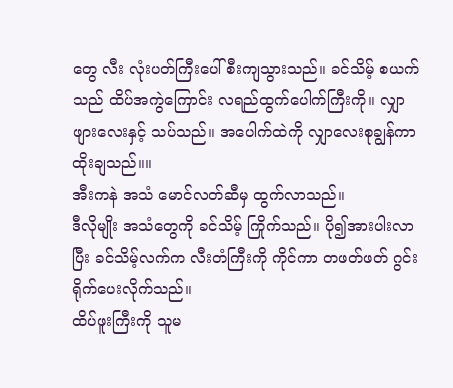တွေ လီး လုံးပတ်ကြီးပေါ် စီးကျသွားသည်။ ခင်သိမ့် စယက်သည် ထိပ်အကွဲကြောင်း လရည်ထွက်ပေါက်ကြီးကို။ လျှာဖျားလေးနှင့် သပ်သည်။ အပေါက်ထဲကို လျှာလေးစုချွန်ကာ ထိုးချသည်။။
အီးကနဲ အသံ မောင်လတ်ဆီမှ ထွက်လာသည်။
ဒီလိုမျိုး အသံတွေကို ခင်သိမ့် ကြိုက်သည်။ ပို၍အားပါးလာပြီး ခင်သိမ့်လက်က လီးတံကြီးကို ကိုင်ကာ တဖတ်ဖတ် ဂွင်းရိုက်ပေးလိုက်သည်။
ထိပ်ဖူးကြီးကို သူမ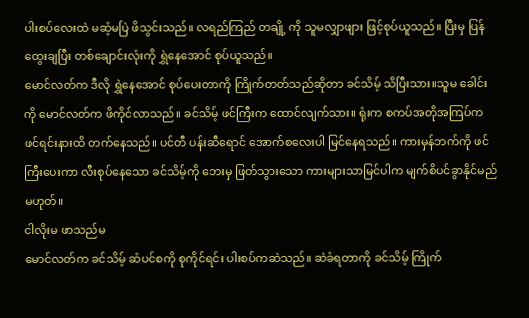ပါးစပ်လေးထဲ မဆံ့မပြဲ ဖိသွင်းသည်။ လရည်ကြည် တချို့ ကို သူမလျှာဖျား ဖြင့်စုပ်ယူသည်။ ပြီးမှ ပြန်ထွေးချပြီး တစ်ချောင်းလုံးကို ရွှဲနေအောင် စုပ်ယူသည်။
မောင်လတ်က ဒီလို ရွှဲနေအောင် စုပ်ပေးတာကို ကြိုက်တတ်သည်ဆိုတာ ခင်သိမ့် သိပြီးသား။သူမ ခေါင်းကို မောင်လတ်က ဖိကိုင်လာသည်။ ခင်သိမ့် ဖင်ကြီးက ထောင်လျက်သား။ ရုံးက စကပ်အတိုအကြပ်က ဖင်ရင်းနားထိ တက်နေသည်။ ပင်တီ ပန်းဆီရောင် အောက်စလေးပါ မြင်နေရသည်။ ကားမှန်ဘက်ကို ဖင်ကြီးပေးကာ လီးစုပ်နေသော ခင်သိမ့်ကို ဘေးမှ ဖြတ်သွားသော ကားများသာမြင်ပါက မျက်စိပင်ခွာနိုင်မည်မဟုတ်။
ငါလိုးမ ဖာသည်မ
မောင်လတ်က ခင်သိမ့် ဆံပင်စကို စုကိုင်ရင်း ပါးစပ်ကဆဲသည်။ ဆဲခံရတာကို ခင်သိမ့် ကြိုက်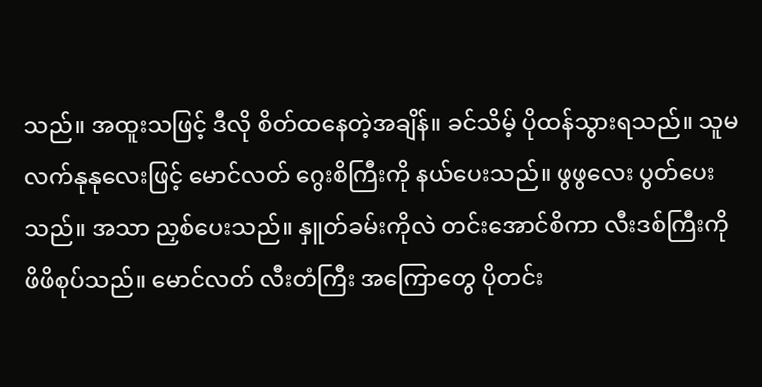သည်။ အထူးသဖြင့် ဒီလို စိတ်ထနေတဲ့အချိန်။ ခင်သိမ့် ပိုထန်သွားရသည်။ သူမ လက်နုနုလေးဖြင့် မောင်လတ် ဂွေးစိကြီးကို နယ်ပေးသည်။ ဖွဖွလေး ပွတ်ပေးသည်။ အသာ ညှစ်ပေးသည်။ နှူတ်ခမ်းကိုလဲ တင်းအောင်စိကာ လီးဒစ်ကြီးကို ဖိဖိစုပ်သည်။ မောင်လတ် လီးတံကြီး အကြောတွေ ပိုတင်း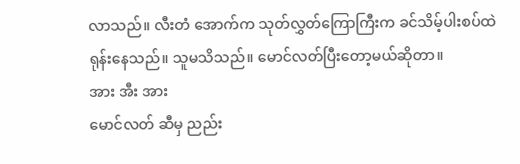လာသည်။ လီးတံ အောက်က သုတ်လွှတ်ကြောကြီးက ခင်သိမ့်ပါးစပ်ထဲ ရုန်းနေသည်။ သူမသိသည်။ မောင်လတ်ပြီးတော့မယ်ဆိုတာ။
အား အီး အား
မောင်လတ် ဆီမှ ညည်း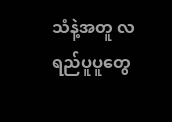သံနဲ့အတူ လရည်ပူပူတွေ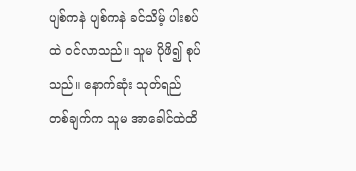ပျစ်ကနဲ ပျစ်ကနဲ ခင်သိမ့် ပါးစပ်ထဲ ၀င်လာသည်။ သူမ ပိုဖိ၍ စုပ်သည်။ နောက်ဆုံး သုတ်ရည် တစ်ချက်က သူမ အာခေါင်ထဲထိ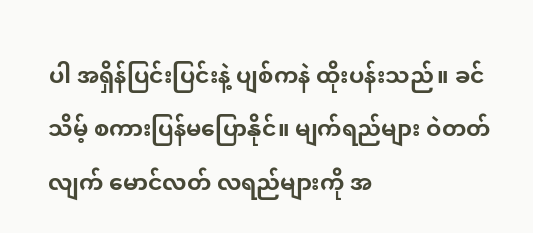ပါ အရှိန်ပြင်းပြင်းနဲ့ ပျစ်ကနဲ ထိုးပန်းသည်။ ခင်သိမ့် စကားပြန်မပြောနိုင်။ မျက်ရည်များ ဝဲတတ်လျက် မောင်လတ် လရည်များကို အ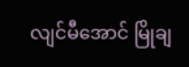လျင်မီအောင် မြိုချ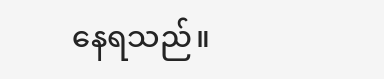နေရသည်။